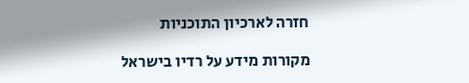חזרה לארכיון התוכניות

מקורות מידע על רדיו בישראל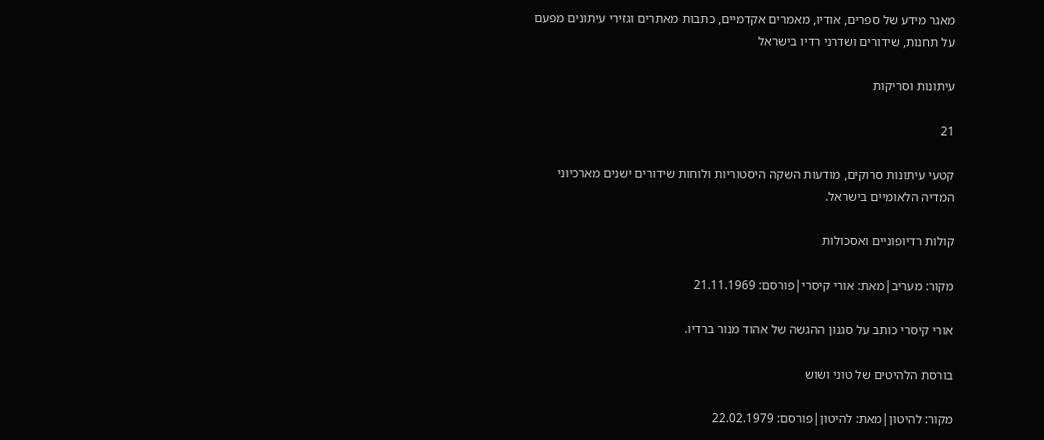מאגר מידע של ספרים, אודיו, מאמרים אקדמיים, כתבות מאתרים וגזירי עיתונים מפעם על תחנות, שידורים ושדרני רדיו בישראל

עיתונות וסריקות

21

קטעי עיתונות סרוקים, מודעות השקה היסטוריות ולוחות שידורים ישנים מארכיוני המדיה הלאומיים בישראל.

קולות רדיופוניים ואסכולות

מקור: מעריב|מאת: אורי קיסרי|פורסם: 21.11.1969

אורי קיסרי כותב על סגנון ההגשה של אהוד מנור ברדיו.

בורסת הלהיטים של טוני ושוש

מקור: להיטון|מאת: להיטון|פורסם: 22.02.1979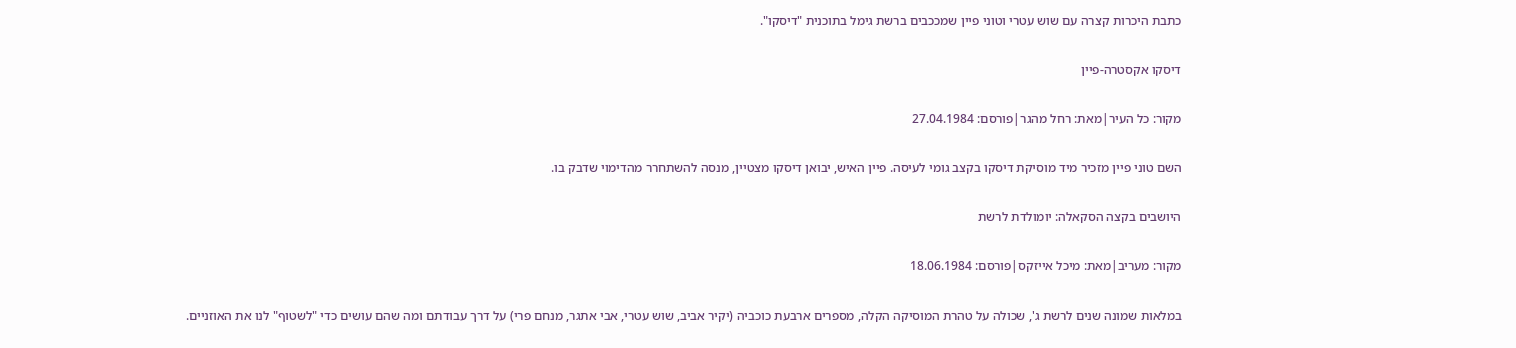כתבת היכרות קצרה עם שוש עטרי וטוני פיין שמככבים ברשת גימל בתוכנית "דיסקו".

דיסקו אקסטרה-פיין

מקור: כל העיר|מאת: רחל מהגר|פורסם: 27.04.1984

השם טוני פיין מזכיר מיד מוסיקת דיסקו בקצב גומי לעיסה. פיין האיש, יבואן דיסקו מצטיין, מנסה להשתחרר מהדימוי שדבק בו.

היושבים בקצה הסקאלה: יומולדת לרשת

מקור: מעריב|מאת: מיכל אייזקס|פורסם: 18.06.1984

במלאות שמונה שנים לרשת ג', שכולה על טהרת המוסיקה הקלה, מספרים ארבעת כוכביה (יקיר אביב, שוש עטרי, אבי אתגר, מנחם פרי) על דרך עבודתם ומה שהם עושים כדי "לשטוף" לנו את האוזניים.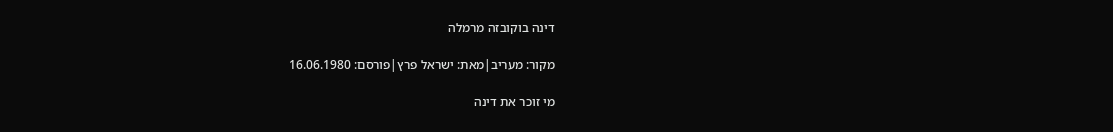דינה בוקובזה מרמלה

מקור: מעריב|מאת: ישראל פרץ|פורסם: 16.06.1980

מי זוכר את דינה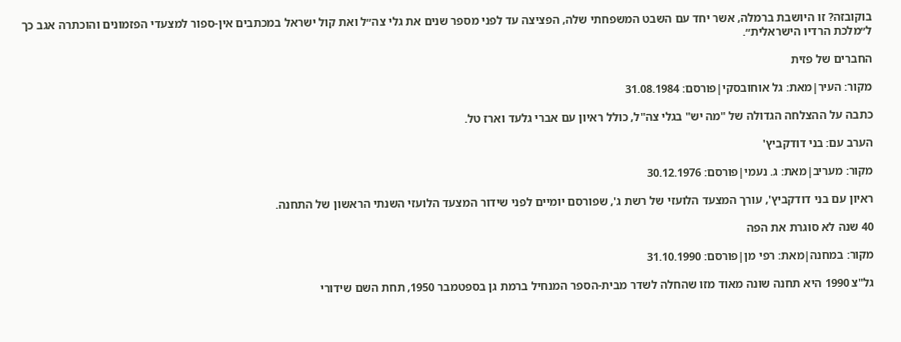בוקובזה? זו היושבת ברמלה, אשר יחד עם השבט המשפחתי שלה, הפציצה עד לפני מספר שנים את גלי צה״ל ואת קול ישראל במכתבים אין-ספור למצעדי הפזמונים והוכתרה אגב כך ל״מלכת הרדיו הישראלית״.

החברים של פזית

מקור: העיר|מאת: גל אוחובסקי|פורסם: 31.08.1984

כתבה על ההצלחה הגדולה של "מה יש" בגלי צה"ל, כולל ראיון עם אברי גלעד וארז טל.

הערב עם: בני דודקביץ'

מקור: מעריב|מאת: ג. נעמי|פורסם: 30.12.1976

ראיון עם בני דודקביץ', עורך המצעד הלועזי של רשת ג', שפורסם יומיים לפני שידור המצעד הלועזי השנתי הראשון של התחנה.

40 שנה לא סוגרת את הפה

מקור: במחנה|מאת: רפי מן|פורסם: 31.10.1990

גל"צ 1990 היא תחנה שונה מאוד מזו שהחלה לשדר מבית-הספר המנחיל ברמת גן בספטמבר 1950, תחת השם שידורי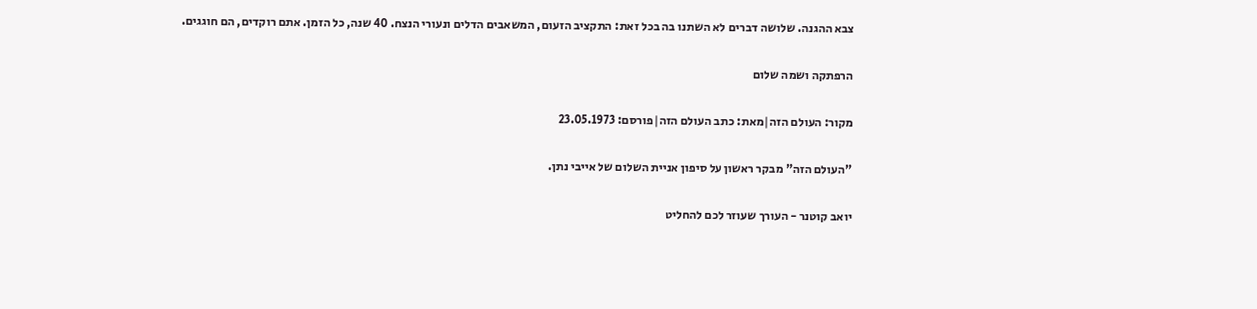צבא ההגנה. שלושה דברים לא השתנו בה בכל זאת: התקציב הזעום, המשאבים הדלים ונעורי הנצח. 40 שנה, כל הזמן. אתם רוקדים, הם חוגגים.

הרפתקה ושמה שלום

מקור: העולם הזה|מאת: כתב העולם הזה|פורסם: 23.05.1973

"העולם הזה" מבקר ראשון על סיפון אניית השלום של אייבי נתן.

יואב קוטנר - העורך שעוזר לכם להחליט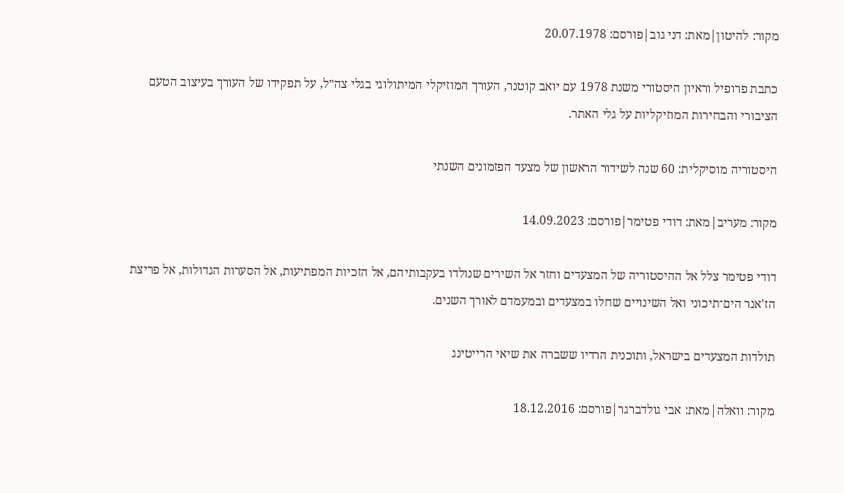מקור: להיטון|מאת: דני גוב|פורסם: 20.07.1978

כתבת פרופיל וראיון היסטורי משנת 1978 עם יואב קוטנר, העורך המוזיקלי המיתולוגי בגלי צה״ל, על תפקידו של העורך בעיצוב הטעם הציבורי והבחירות המוזיקליות על גלי האתר.

היסטוריה מוסיקלית: 60 שנה לשידור הראשון של מצעד הפזמונים השנתי

מקור: מעריב|מאת: דודי פטימר|פורסם: 14.09.2023

דודי פטימר צלל אל ההיסטוריה של המצעדים וחזר אל השירים שנולדו בעקבותיהם, אל הזכיות המפתיעות, אל הסערות הגדולות, אל פריצת הז'אנר הים־תיכוני ואל השינויים שחלו במצעדים ובמעמדם לאורך השנים.

תולדות המצעדים בישראל, ותוכנית הרדיו ששברה את שיאי הרייטינג

מקור: וואלה|מאת: אבי גולדברגר|פורסם: 18.12.2016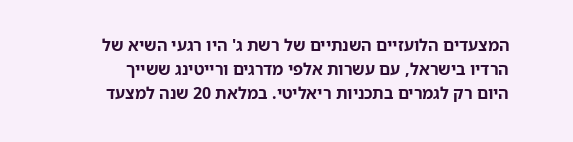המצעדים הלועזיים השנתיים של רשת ג' היו רגעי השיא של הרדיו בישראל, עם עשרות אלפי מדרגים ורייטינג ששייך היום רק לגמרים בתכניות ריאליטי. במלאת 20 שנה למצעד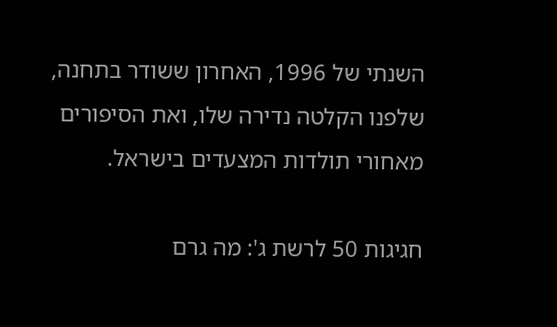השנתי של 1996, האחרון ששודר בתחנה, שלפנו הקלטה נדירה שלו, ואת הסיפורים מאחורי תולדות המצעדים בישראל.

חגיגות 50 לרשת ג': מה גרם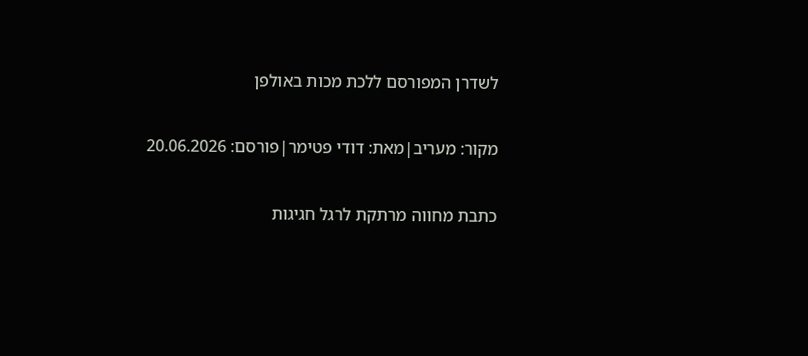לשדרן המפורסם ללכת מכות באולפן

מקור: מעריב|מאת: דודי פטימר|פורסם: 20.06.2026

כתבת מחווה מרתקת לרגל חגיגות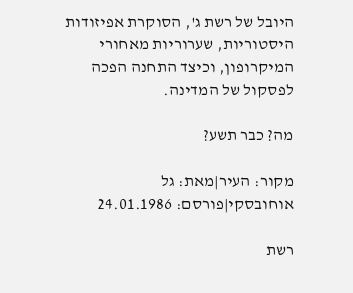היובל של רשת ג', הסוקרת אפיזודות היסטוריות, שערוריות מאחורי המיקרופון, וכיצד התחנה הפכה לפסקול של המדינה.

מה? כבר תשע?

מקור: העיר|מאת: גל אוחובסקי|פורסם: 24.01.1986

רשת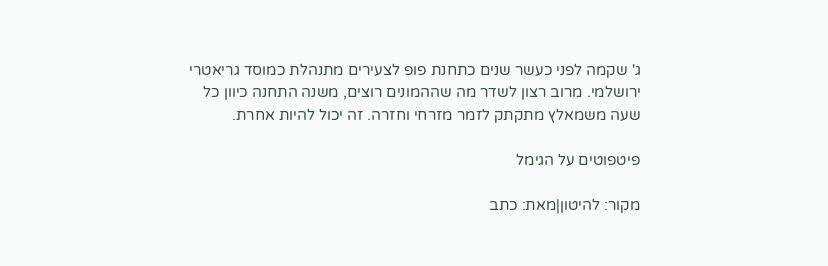ג' שקמה לפני כעשר שנים כתחנת פופ לצעירים מתנהלת כמוסד גריאטרי ירושלמי. מרוב רצון לשדר מה שההמונים רוצים, משנה התחנה כיוון כל שעה משמאלץ מתקתק לזמר מזרחי וחזרה. זה יכול להיות אחרת.

פיטפוטים על הגימל

מקור: להיטון|מאת: כתב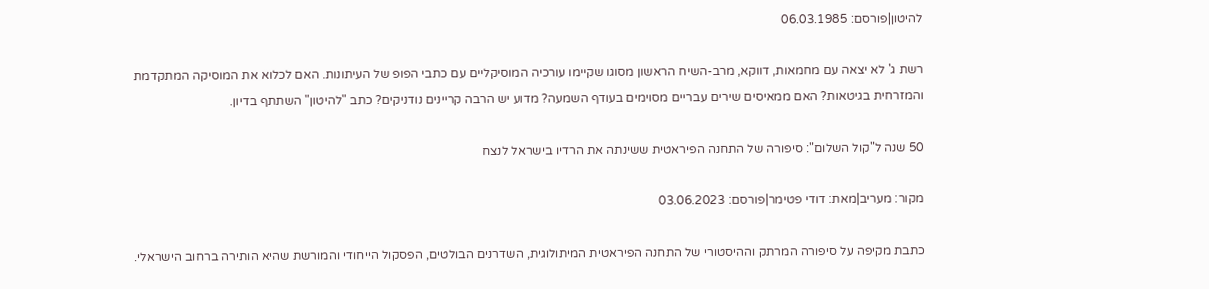להיטון|פורסם: 06.03.1985

רשת ג' לא יצאה עם מחמאות, דווקא, מרב-השיח הראשון מסוגו שקיימו עורכיה המוסיקליים עם כתבי הפופ של העיתונות. האם לכלוא את המוסיקה המתקדמת והמזרחית בגיטאות? האם ממאיסים שירים עבריים מסוימים בעודף השמעה? מדוע יש הרבה קריינים נודניקים? כתב "להיטון" השתתף בדיון.

50 שנה ל"קול השלום": סיפורה של התחנה הפיראטית ששינתה את הרדיו בישראל לנצח

מקור: מעריב|מאת: דודי פטימר|פורסם: 03.06.2023

כתבת מקיפה על סיפורה המרתק וההיסטורי של התחנה הפיראטית המיתולוגית, השדרנים הבולטים, הפסקול הייחודי והמורשת שהיא הותירה ברחוב הישראלי.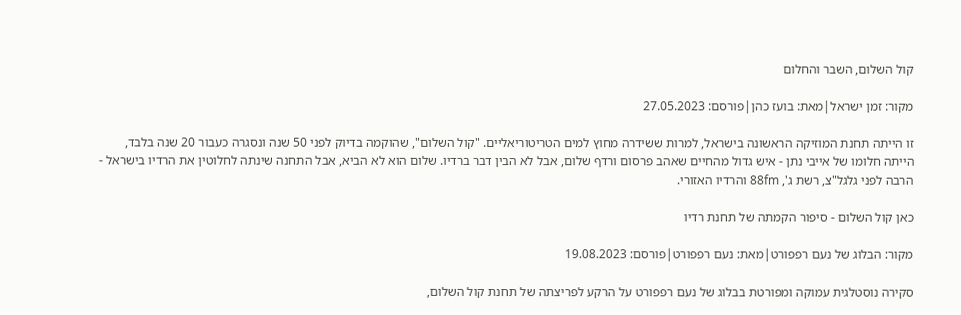קול השלום, השבר והחלום

מקור: זמן ישראל|מאת: בועז כהן|פורסם: 27.05.2023

זו הייתה תחנת המוזיקה הראשונה בישראל, למרות ששידרה מחוץ למים הטריטוריאליים. "קול השלום", שהוקמה בדיוק לפני 50 שנה ונסגרה כעבור 20 שנה בלבד, הייתה חלומו של אייבי נתן - איש גדול מהחיים שאהב פרסום ורדף שלום, אבל לא הבין דבר ברדיו. שלום הוא לא הביא, אבל התחנה שינתה לחלוטין את הרדיו בישראל - הרבה לפני גלגל"צ, רשת ג', 88fm והרדיו האזורי.

כאן קול השלום - סיפור הקמתה של תחנת רדיו

מקור: הבלוג של נעם רפפורט|מאת: נעם רפפורט|פורסם: 19.08.2023

סקירה נוסטלגית עמוקה ומפורטת בבלוג של נעם רפפורט על הרקע לפריצתה של תחנת קול השלום,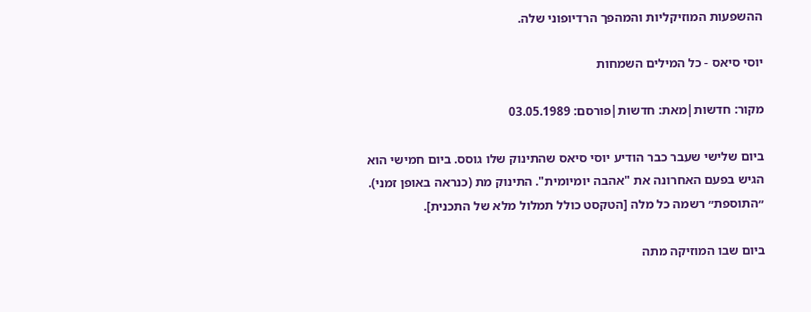ההשפעות המוזיקליות והמהפך הרדיופוני שלה.

יוסי סיאס - כל המילים השמחות

מקור: חדשות|מאת: חדשות|פורסם: 03.05.1989

ביום שלישי שעבר כבר הודיע יוסי סיאס שהתינוק שלו גוסס. ביום חמישי הוא הגיש בפעם האחרונה את "אהבה יומיומית". התינוק מת (כנראה באופן זמני). ״התוספת״ רשמה כל מלה [הטקסט כולל תמלול מלא של התכנית].

ביום שבו המוזיקה מתה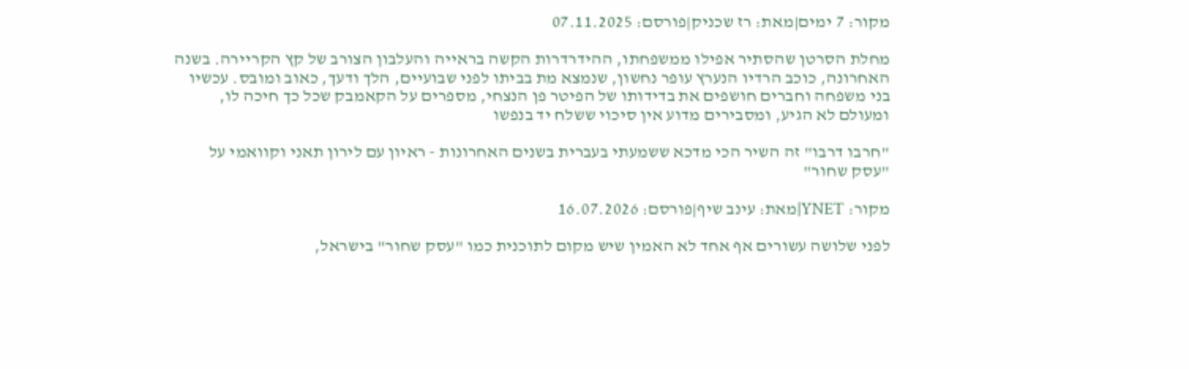מקור: 7 ימים|מאת: רז שכניק|פורסם: 07.11.2025

מחלת הסרטן שהסתיר אפילו ממשפחתו, ההידרדרות הקשה בראייה והעלבון הצורב של קץ הקריירה. בשנה האחרונה, כוכב הרדיו הנערץ עופר נחשון, שנמצא מת בביתו לפני שבועיים, הלך ודעך, כאוב ומובס. עכשיו בני משפחה וחברים חושפים את בדידותו של הפיטר פן הנצחי, מספרים על הקאמבק שכל כך חיכה לו, ומעולם לא הגיע, ומסבירים מדוע אין סיכוי ששלח יד בנפשו

"חרבו דרבו" זה השיר הכי מדכא ששמעתי בעברית בשנים האחרונות - ראיון עם לירון תאני וקוואמי על "עסק שחור"

מקור: YNET|מאת: עינב שיף|פורסם: 16.07.2026

לפני שלושה עשורים אף אחד לא האמין שיש מקום לתוכנית כמו "עסק שחור" בישראל,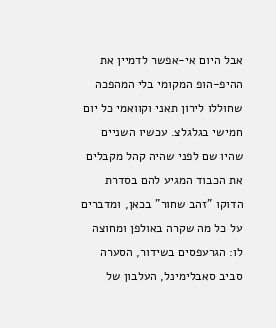אבל היום אי-אפשר לדמיין את ההיפ-הופ המקומי בלי המהפכה שחוללו לירון תאני וקוואמי כל יום חמישי בגלגלצ. עכשיו השניים שהיו שם לפני שהיה קהל מקבלים את הכבוד המגיע להם בסדרת הדוקו "זהב שחור" בכאן, ומדברים על כל מה שקרה באולפן ומחוצה לו: הגרעפסים בשידור, הסערה סביב סאבלימינל, העלבון של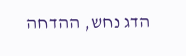הדג נחש, ההדחה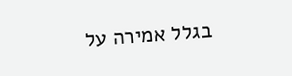בגלל אמירה על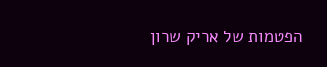הפטמות של אריק שרון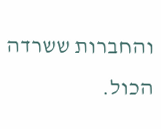והחברות ששרדה הכול.